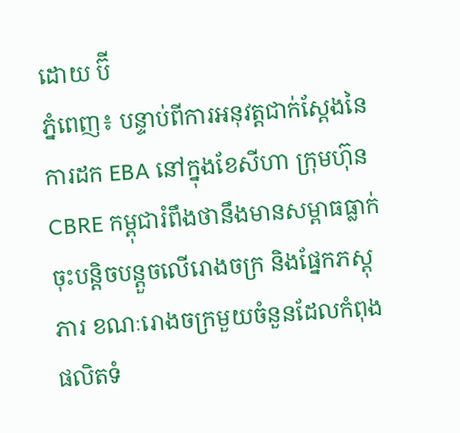ដោយ ប៊ី
ភ្នំពេញ៖ បន្ទាប់ពីការអនុវត្តជាក់ស្តែងនៃការដក EBA នៅក្នុងខែសីហា ក្រុមហ៊ុន CBRE កម្ពុជារំពឹងថានឹងមានសម្ពាធធ្លាក់ចុះបន្តិចបន្តួចលើរោងចក្រ និងផ្នែកភស្តុភារ ខណៈរោងចក្រមួយចំនួនដែលកំពុងផលិតទំ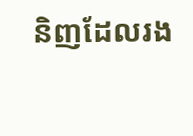និញដែលរង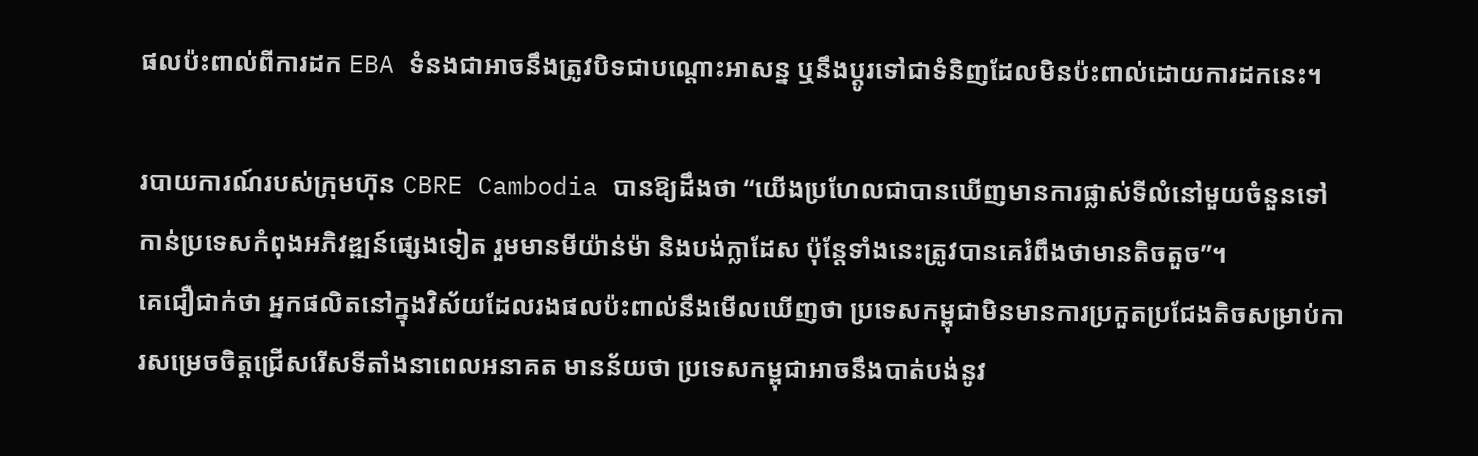ផលប៉ះពាល់ពីការដក EBA ទំនងជាអាចនឹងត្រូវបិទជាបណ្តោះអាសន្ន ឬនឹងប្តូរទៅជាទំនិញដែលមិនប៉ះពាល់ដោយការដកនេះ។

របាយការណ៍របស់ក្រុមហ៊ុន CBRE Cambodia បានឱ្យដឹងថា “យើងប្រហែលជាបានឃើញមានការផ្លាស់ទីលំនៅមួយចំនួនទៅកាន់ប្រទេសកំពុងអភិវឌ្ឍន៍ផ្សេងទៀត រួមមានមីយ៉ាន់ម៉ា និងបង់ក្លាដែស ប៉ុន្តែទាំងនេះត្រូវបានគេរំពឹងថាមានតិចតួច”។
គេជឿជាក់ថា អ្នកផលិតនៅក្នុងវិស័យដែលរងផលប៉ះពាល់នឹងមើលឃើញថា ប្រទេសកម្ពុជាមិនមានការប្រកួតប្រជែងតិចសម្រាប់ការសម្រេចចិត្តជ្រើសរើសទីតាំងនាពេលអនាគត មានន័យថា ប្រទេសកម្ពុជាអាចនឹងបាត់បង់នូវ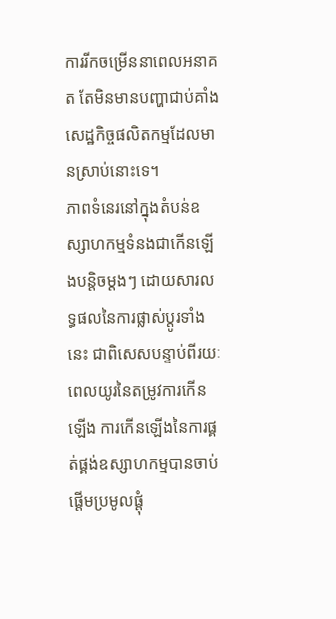ការរីកចម្រើននាពេលអនាគត តែមិនមានបញ្ហាជាប់គាំងសេដ្ឋកិច្ចផលិតកម្មដែលមានស្រាប់នោះទេ។
ភាពទំនេរនៅក្នុងតំបន់ឧស្សាហកម្មទំនងជាកើនឡើងបន្តិចម្តងៗ ដោយសារលទ្ធផលនៃការផ្លាស់ប្តូរទាំងនេះ ជាពិសេសបន្ទាប់ពីរយៈពេលយូរនៃតម្រូវការកើនឡើង ការកើនឡើងនៃការផ្គត់ផ្គង់ឧស្សាហកម្មបានចាប់ផ្តើមប្រមូលផ្តុំ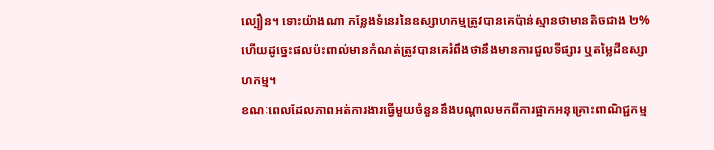ល្បឿន។ ទោះយ៉ាងណា កន្លែងទំនេរនៃឧស្សាហកម្មត្រូវបានគេប៉ាន់ស្មានថាមានតិចជាង ២% ហើយដូច្នេះផលប៉ះពាល់មានកំណត់ត្រូវបានគេរំពឹងថានឹងមានការជួលទីផ្សារ ឬតម្លៃដីឧស្សាហកម្ម។
ខណៈពេលដែលភាពអត់ការងារធ្វើមួយចំនួននឹងបណ្តាលមកពីការផ្អាកអនុគ្រោះពាណិជ្ជកម្ម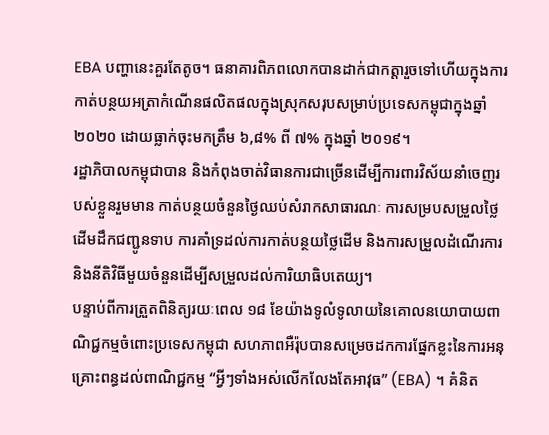EBA បញ្ហានេះគួរតែតូច។ ធនាគារពិភពលោកបានដាក់ជាកត្តារួចទៅហើយក្នុងការកាត់បន្ថយអត្រាកំណើនផលិតផលក្នុងស្រុកសរុបសម្រាប់ប្រទេសកម្ពុជាក្នុងឆ្នាំ ២០២០ ដោយធ្លាក់ចុះមកត្រឹម ៦,៨% ពី ៧% ក្នុងឆ្នាំ ២០១៩។
រដ្ឋាភិបាលកម្ពុជាបាន និងកំពុងចាត់វិធានការជាច្រើនដើម្បីការពារវិស័យនាំចេញរបស់ខ្លួនរួមមាន កាត់បន្ថយចំនួនថ្ងៃឈប់សំរាកសាធារណៈ ការសម្របសម្រួលថ្លៃដើមដឹកជញ្ជូនទាប ការគាំទ្រដល់ការកាត់បន្ថយថ្លៃដើម និងការសម្រួលដំណើរការ និងនីតិវិធីមួយចំនួនដើម្បីសម្រួលដល់ការិយាធិបតេយ្យ។
បន្ទាប់ពីការត្រួតពិនិត្យរយៈពេល ១៨ ខែយ៉ាងទូលំទូលាយនៃគោលនយោបាយពាណិជ្ជកម្មចំពោះប្រទេសកម្ពុជា សហភាពអឺរ៉ុបបានសម្រេចដកការផ្នែកខ្លះនៃការអនុគ្រោះពន្ធដល់ពាណិជ្ជកម្ម “អ្វីៗទាំងអស់លើកលែងតែអាវុធ” (EBA) ។ គំនិត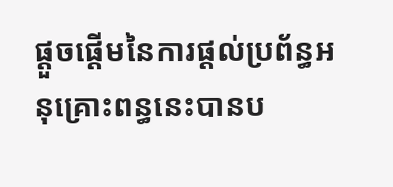ផ្តួចផ្តើមនៃការផ្តល់ប្រព័ន្ធអនុគ្រោះពន្ធនេះបានប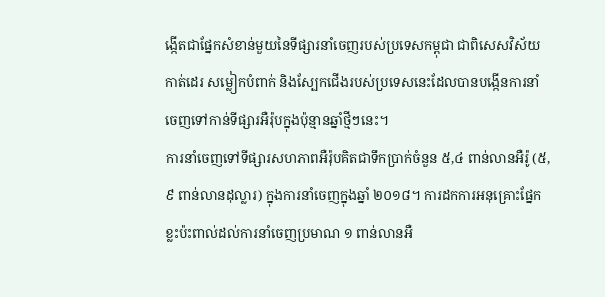ង្កើតជាផ្នែកសំខាន់មួយនៃទីផ្សារនាំចេញរបស់ប្រទេសកម្ពុជា ជាពិសេសវិស័យកាត់ដេរ សម្លៀកបំពាក់ និងស្បែកជើងរបស់ប្រទេសនេះដែលបានបង្កើនការនាំចេញទៅកាន់ទីផ្សារអឺរ៉ុបក្នុងប៉ុន្មានឆ្នាំថ្មីៗនេះ។
ការនាំចេញទៅទីផ្សារសហភាពអឺរ៉ុបគិតជាទឹកប្រាក់ចំនួន ៥,៤ ពាន់លានអឺរ៉ូ (៥,៩ ពាន់លានដុល្លារ) ក្នុងការនាំចេញក្នុងឆ្នាំ ២០១៨។ ការដកការអនុគ្រោះផ្នែកខ្លះប៉ះពាល់ដល់ការនាំចេញប្រមាណ ១ ពាន់លានអឺ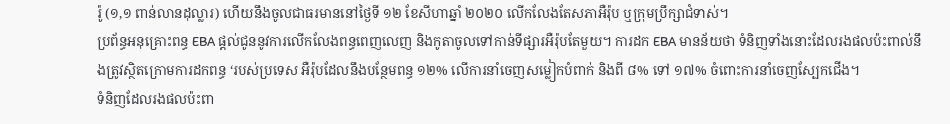រ៉ូ (១,១ ពាន់លានដុល្លារ) ហើយនឹងចូលជាធរមាននៅថ្ងៃទី ១២ ខែសីហាឆ្នាំ ២០២០ លើកលែងតែសភាអឺរ៉ុប ឬក្រុមប្រឹក្សាជំទាស់។
ប្រព័ន្ធអនុគ្រោះពន្ធ EBA ផ្តល់ជូននូវការលើកលែងពន្ធពេញលេញ និងកូតាចូលទៅកាន់ទីផ្សារអឺរ៉ុបតែមួយ។ ការដក EBA មានន័យថា ទំនិញទាំងនោះដែលរងផលប៉ះពាល់នឹងត្រូវស្ថិតក្រោមការដកពន្ធ ‘របស់ប្រទេស អឺរ៉ុបដែលនឹងបន្ថែមពន្ធ ១២% លើការនាំចេញសម្លៀកបំពាក់ និងពី ៨% ទៅ ១៧% ចំពោះការនាំចេញស្បែកជើង។
ទំនិញដែលរងផលប៉ះពា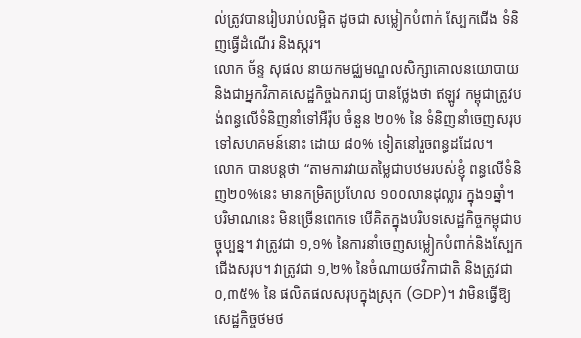ល់ត្រូវបានរៀបរាប់លម្អិត ដូចជា សម្លៀកបំពាក់ ស្បែកជើង ទំនិញធ្វើដំណើរ និងស្ករ។
លោក ច័ន្ទ សុផល នាយកមជ្ឈមណ្ឌលសិក្សាគោលនយោបាយ និងជាអ្នកវិភាគសេដ្ឋកិច្ចឯករាជ្យ បានថ្លែងថា ឥឡូវ កម្ពុជាត្រូវបង់ពន្ធលើទំនិញនាំទៅអឺរ៉ុប ចំនួន ២០% នៃ ទំនិញនាំចេញសរុបទៅសហគមន៍នោះ ដោយ ៨០% ទៀតនៅរួចពន្ធដដែល។
លោក បានបន្តថា “តាមការវាយតម្លៃជាបឋមរបស់ខ្ញុំ ពន្ធលើទំនិញ២០%នេះ មានកម្រិតប្រហែល ១០០លានដុល្លារ ក្នុង១ឆ្នាំ។ បរិមាណនេះ មិនច្រើនពេកទេ បើគិតក្នុងបរិបទសេដ្ឋកិច្ចកម្ពុជាបច្ចុប្បន្ន។ វាត្រូវជា ១,១% នៃការនាំចេញសម្លៀកបំពាក់និងស្បែកជើងសរុប។ វាត្រូវជា ១,២% នៃចំណាយថវិកាជាតិ និងត្រូវជា ០,៣៥% នៃ ផលិតផលសរុបក្នុងស្រុក (GDP)។ វាមិនធ្វើឱ្យសេដ្ឋកិច្ចថមថ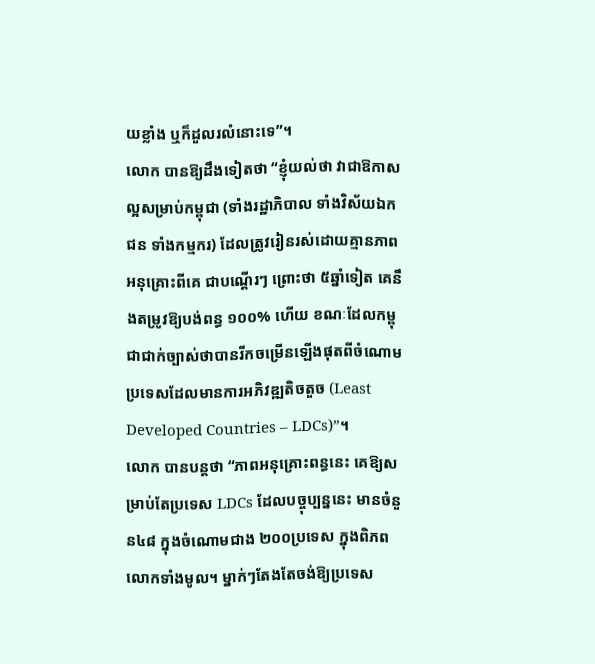យខ្លាំង ឬក៏ដួលរលំនោះទេ”។
លោក បានឱ្យដឹងទៀតថា “ខ្ញុំយល់ថា វាជាឱកាសល្អសម្រាប់កម្ពុជា (ទាំងរដ្ឋាភិបាល ទាំងវិស័យឯកជន ទាំងកម្មករ) ដែលត្រូវរៀនរស់ដោយគ្មានភាពអនុគ្រោះពីគេ ជាបណ្តើរៗ ព្រោះថា ៥ឆ្នាំទៀត គេនឹងតម្រូវឱ្យបង់ពន្ធ ១០០% ហើយ ខណៈដែលកម្ពុជាជាក់ច្បាស់ថាបានរីកចម្រើនឡើងផុតពីចំណោមប្រទេសដែលមានការអភិវឌ្ឍតិចតួច (Least Developed Countries – LDCs)”។
លោក បានបន្តថា “ភាពអនុគ្រោះពន្ធនេះ គេឱ្យសម្រាប់តែប្រទេស LDCs ដែលបច្ចុប្បន្ននេះ មានចំនួន៤៨ ក្នុងចំណោមជាង ២០០ប្រទេស ក្នុងពិភពលោកទាំងមូល។ ម្នាក់ៗតែងតែចង់ឱ្យប្រទេស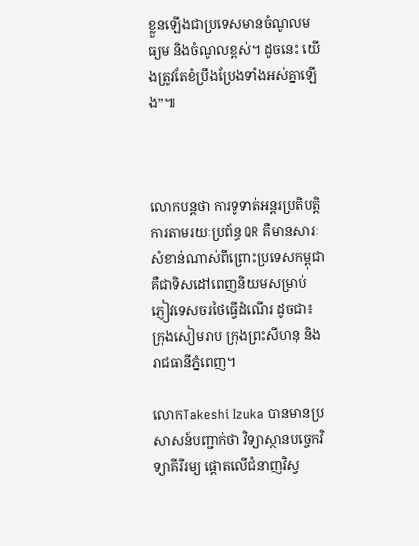ខ្លួនឡើងជាប្រទេសមានចំណូលមធ្យម និងចំណូលខ្ពស់។ ដូចនេះ យើងត្រូវតែខំប្រឹងប្រែងទាំងអស់គ្នាឡើង”៕



លោកបន្តថា ការទូទាត់អន្តរប្រតិបត្តិការតាមរយៈប្រព័ន្ធ QR គឺមានសារៈសំខាន់ណាស់ពីព្រោះប្រទេសកម្ពុជា គឺជាទិសដៅពេញនិយមសម្រាប់ភ្ញៀវទេសចរថៃធ្វើដំណើរ ដូចជា៖ ក្រុងសៀមរាប ក្រុងព្រះសីហនុ និងរាជធានីភ្នំពេញ។

លោកTakeshi Izuka បានមានប្រសាសន៍បញ្ជាក់ថា វិទ្យាស្ថានបច្ចេកវិទ្យាគីរីរម្យ ផ្តោតលើជំនាញវិស្វ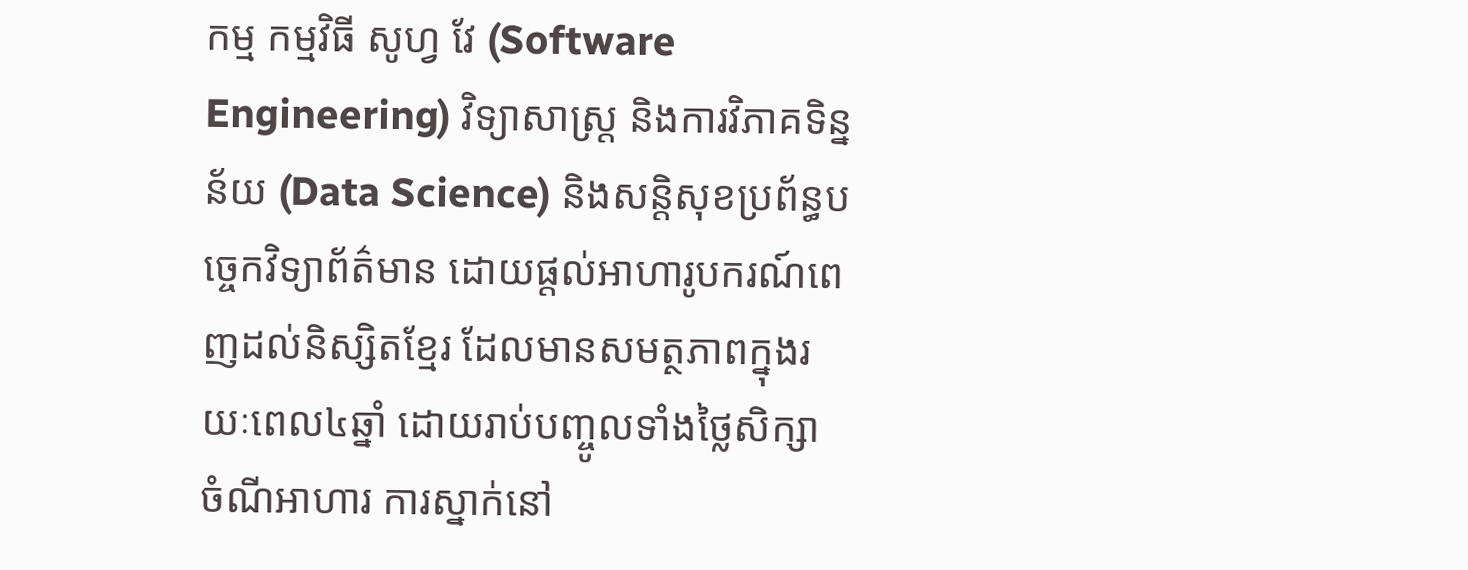កម្ម កម្មវិធី សូហ្វ វែ (Software Engineering) វិទ្យាសាស្ត្រ និងការវិភាគទិន្នន័យ (Data Science) និងសន្ដិសុខប្រព័ន្ធបច្ចេកវិទ្យាព័ត៌មាន ដោយផ្តល់អាហារូបករណ៍ពេញដល់និស្សិតខ្មែរ ដែលមានសមត្ថភាពក្នុងរយៈពេល៤ឆ្នាំ ដោយរាប់បញ្ចូលទាំងថ្លៃសិក្សា ចំណីអាហារ ការស្នាក់នៅ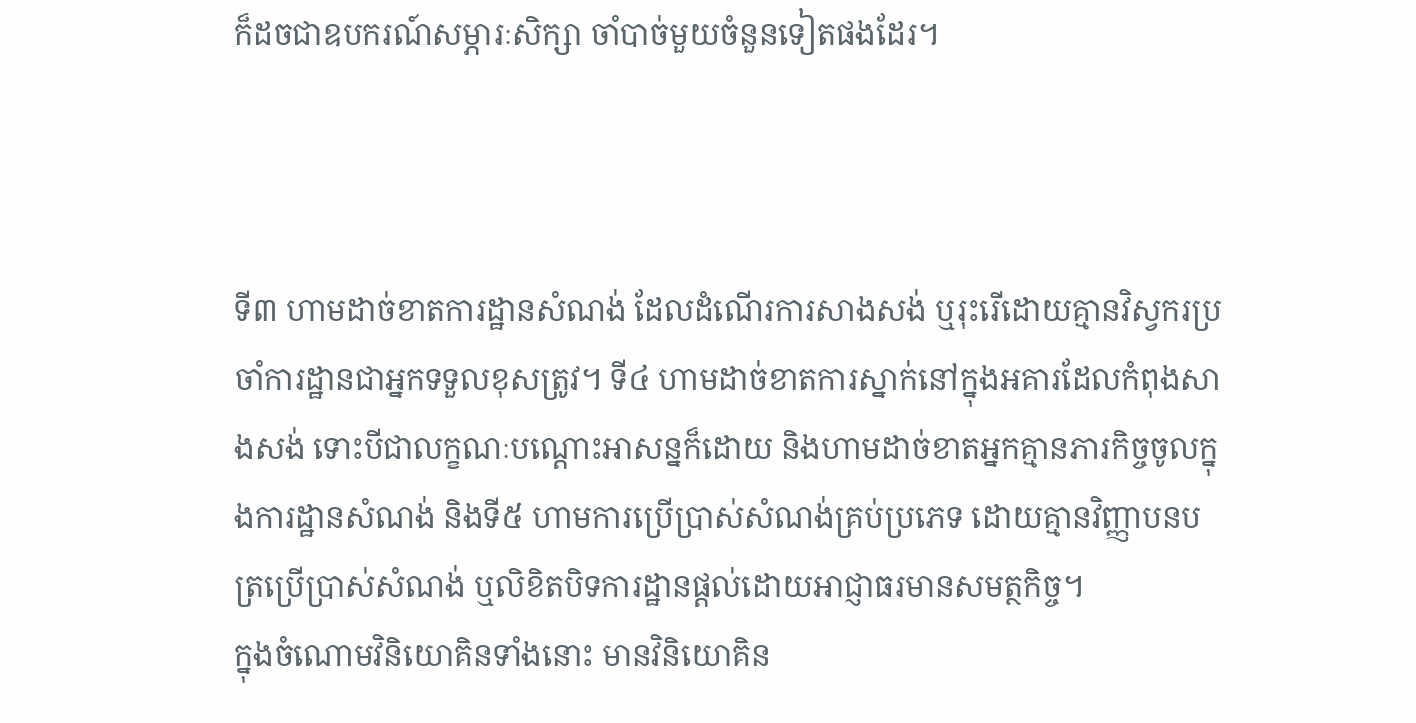ក៏ដចជាឧបករណ៍សម្ភារៈសិក្សា ចាំបាច់មួយចំនួនទៀតផងដែរ។



ទី៣ ហាមដាច់ខាតការដ្ឋានសំណង់ ដែលដំណើរការសាងសង់ ឬរុះរើដោយគ្មានវិស្វករប្រចាំការដ្ឋានជាអ្នកទទួលខុសត្រូវ។ ទី៤ ហាមដាច់ខាតការស្នាក់នៅក្នុងអគារដែលកំពុងសាងសង់ ទោះបីជាលក្ខណៈបណ្តោះអាសន្នក៏ដោយ និងហាមដាច់ខាតអ្នកគ្មានភារកិច្ចចូលក្នុងការដ្ឋានសំណង់ និងទី៥ ហាមការប្រើប្រាស់សំណង់គ្រប់ប្រភេទ ដោយគ្មានវិញ្ញាបនបត្រប្រើប្រាស់សំណង់ ឬលិខិតបិទការដ្ឋានផ្តល់ដោយអាជ្ញាធរមានសមត្ថកិច្ច។
ក្នុងចំណោមវិនិយោគិនទាំងនោះ មានវិនិយោគិន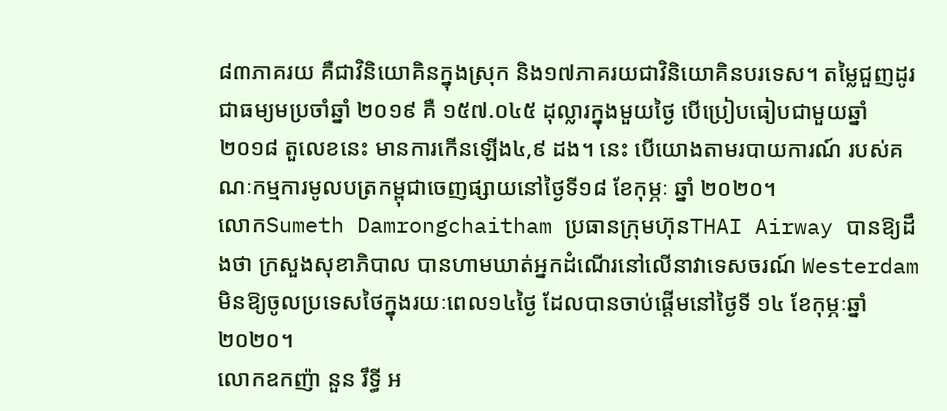៨៣ភាគរយ គឺជាវិនិយោគិនក្នុងស្រុក និង១៧ភាគរយជាវិនិយោគិនបរទេស។ តម្លៃជួញដូរជាធម្យមប្រចាំឆ្នាំ ២០១៩ គឺ ១៥៧.០៤៥ ដុល្លារក្នុងមួយថ្ងៃ បើប្រៀបធៀបជាមួយឆ្នាំ២០១៨ តួលេខនេះ មានការកើនឡើង៤,៩ ដង។ នេះ បើយោងតាមរបាយការណ៍ របស់គណៈកម្មការមូលបត្រកម្ពុជាចេញផ្សាយនៅថ្ងៃទី១៨ ខែកុម្ភៈ ឆ្នាំ ២០២០។
លោកSumeth Damrongchaitham ប្រធានក្រុមហ៊ុនTHAI Airway បានឱ្យដឹងថា ក្រសួងសុខាភិបាល បានហាមឃាត់អ្នកដំណើរនៅលើនាវាទេសចរណ៍ Westerdam មិនឱ្យចូលប្រទេសថៃក្នុងរយៈពេល១៤ថ្ងៃ ដែលបានចាប់ផ្តើមនៅថ្ងៃទី ១៤ ខែកុម្ភៈឆ្នាំ ២០២០។
លោកឧកញ៉ា នួន រឹទ្ធី អ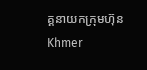គ្គនាយកក្រុមហ៊ុន Khmer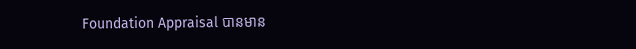Foundation Appraisal បានមាន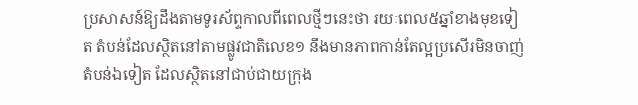ប្រសាសន៍ឱ្យដឹងតាមទូរស័ព្ទកាលពីពេលថ្មីៗនេះថា រយៈពេល៥ឆ្នាំខាងមុខទៀត តំបន់ដែលស្ថិតនៅតាមផ្លូវជាតិលេខ១ នឹងមានភាពកាន់តែល្អប្រសើរមិនចាញ់តំបន់ឯទៀត ដែលស្ថិតនៅជាប់ជាយក្រុង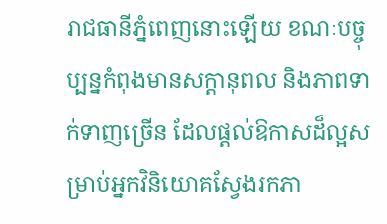រាជធានីភ្នំពេញនោះឡើយ ខណៈបច្ចុប្បន្នកំពុងមានសក្ដានុពល និងភាពទាក់ទាញច្រើន ដែលផ្តល់ឱកាសដ៏ល្អសម្រាប់អ្នកវិនិយោគស្វែងរកភា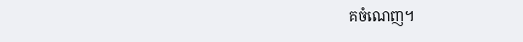គចំណេញ។